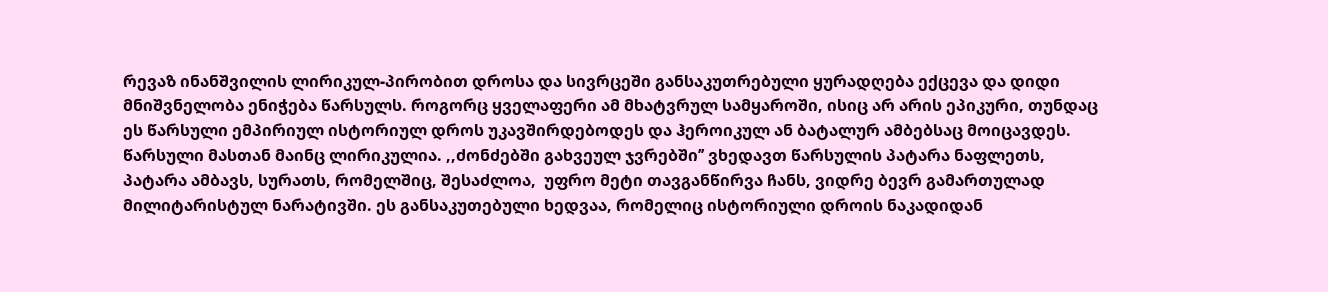რევაზ ინანშვილის ლირიკულ-პირობით დროსა და სივრცეში განსაკუთრებული ყურადღება ექცევა და დიდი მნიშვნელობა ენიჭება წარსულს. როგორც ყველაფერი ამ მხატვრულ სამყაროში, ისიც არ არის ეპიკური, თუნდაც ეს წარსული ემპირიულ ისტორიულ დროს უკავშირდებოდეს და ჰეროიკულ ან ბატალურ ამბებსაც მოიცავდეს. წარსული მასთან მაინც ლირიკულია. ,,ძონძებში გახვეულ ჯვრებში’’ ვხედავთ წარსულის პატარა ნაფლეთს, პატარა ამბავს, სურათს, რომელშიც, შესაძლოა,  უფრო მეტი თავგანწირვა ჩანს, ვიდრე ბევრ გამართულად მილიტარისტულ ნარატივში. ეს განსაკუთებული ხედვაა, რომელიც ისტორიული დროის ნაკადიდან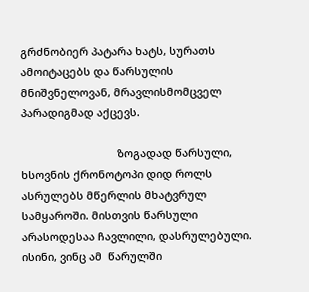გრძნობიერ პატარა ხატს, სურათს ამოიტაცებს და წარსულის მნიშვნელოვან, მრავლისმომცველ პარადიგმად აქცევს.

                                ზოგადად წარსული, ხსოვნის ქრონოტოპი დიდ როლს ასრულებს მწერლის მხატვრულ სამყაროში. მისთვის წარსული არასოდესაა ჩავლილი, დასრულებული. ისინი, ვინც ამ  წარულში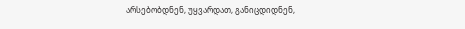არსებობდნენ, უყვარდათ, განიცდიდნენ,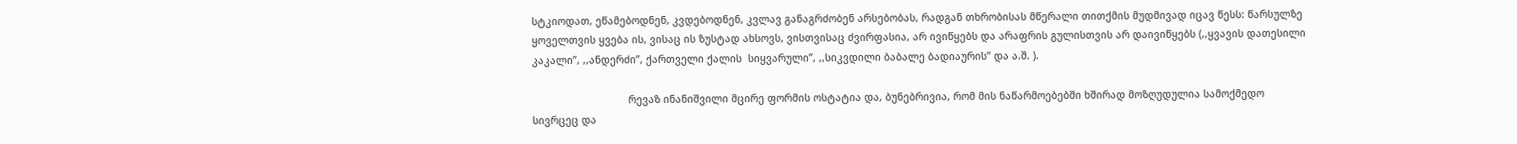სტკიოდათ, ეწამებოდნენ, კვდებოდნენ, კვლავ განაგრძობენ არსებობას, რადგან თხრობისას მწერალი თითქმის მუდმივად იცავ წესს: წარსულზე ყოველთვის ყვება ის, ვისაც ის ზუსტად ახსოვს, ვისთვისაც ძვირფასია, არ ივიწყებს და არაფრის გულისთვის არ დაივიწყებს (,,ყვავის დათესილი კაკალი’’, ,,ანდერძი’’, ქართველი ქალის  სიყვარული’’, ,,სიკვდილი ბაბალე ბადიაურის’’ და ა.შ. ).

                                რევაზ ინანიშვილი მცირე ფორმის ოსტატია და, ბუნებრივია, რომ მის ნაწარმოებებში ხშირად მოზღუდულია სამოქმედო სივრცეც და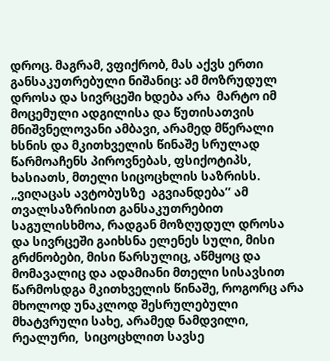დროც. მაგრამ, ვფიქრობ, მას აქვს ერთი განსაკუთრებული ნიშანიც: ამ მოზრუდულ დროსა და სივრცეში ხდება არა  მარტო იმ მოცემული ადგილისა და წუთისათვის მნიშვნელოვანი ამბავი, არამედ მწერალი ხსნის და მკითხველის წინაშე სრულად წარმოაჩენს პიროვნებას, ფსიქოტიპს, ხასიათს, მთელი სიცოცხლის საზრისს. ,,ვიღაცას ავტობუსზე  აგვიანდება’’ ამ თვალსაზრისით განსაკუთრებით საგულისხმოა, რადგან მოზღუდულ დროსა და სივრცეში გაიხსნა ელენეს სული, მისი გრძნობები, მისი წარსულიც, აწმყოც და მომავალიც და ადამიანი მთელი სისავსით წარმოსდგა მკითხველის წინაშე, როგორც არა მხოლოდ უნაკლოდ შესრულებული მხატვრული სახე, არამედ ნამდვილი, რეალური,  სიცოცხლით სავსე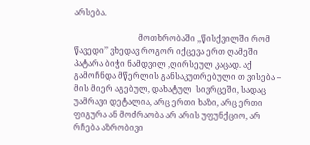არსება.

                                მოთხრობაში ,,წისქვილში რომ წავედი’’ ვხედავ როგორ იქცევა ერთ ღამეში პატარა ბიჭი ნამდვილ ,ღირსეულ კაცად. აქ გამოჩნდა მწერლის განსაკუთრებული თ ვისება – მის მიერ აგებულ, დახატულ  სივრცეში, სადაც უამრავი დეტალია, არც ერთი ხაზი, არც ერთი ფიგურა ან მოძრაობა არ არის უფუნქციო, არ რჩება აზრობივი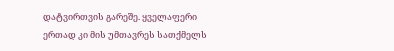დატვირთვის გარეშე. ყველაფერი ერთად კი მის უმთავრეს სათქმელს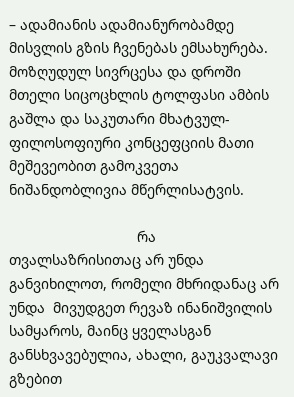– ადამიანის ადამიანურობამდე მისვლის გზის ჩვენებას ემსახურება. მოზღუდულ სივრცესა და დროში მთელი სიცოცხლის ტოლფასი ამბის გაშლა და საკუთარი მხატვულ-ფილოსოფიური კონცეფციის მათი მეშევეობით გამოკვეთა ნიშანდობლივია მწერლისატვის.

                                რა თვალსაზრისითაც არ უნდა განვიხილოთ, რომელი მხრიდანაც არ  უნდა  მივუდგეთ რევაზ ინანიშვილის სამყაროს, მაინც ყველასგან განსხვავებულია, ახალი, გაუკვალავი გზებით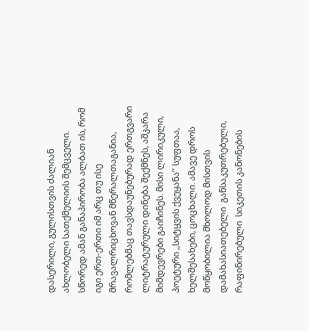დასერილი, გულისთვის ძალიან ახლობელი სათქმელიის შემცველი. სწორედ ამან განაპირობა ალბათ ის, რომ იგი ერთ-ერთი იმ არც თუ ისე მრავალრიცხოვან მწერალთაგანია, რომლებმაც თავსდაუნებურად ერთგვარი ლიტრატურული დინება შექმნეს, აშკარა მიმდევრები გაიჩინეს. მისი ლირიკული, პოეტური ,,სიტყვის ქვეყანა’’ სუფთაა, ხელშესახები, ცოცხალი. ამავე დროს  მოწყობილია მხოლოდ მისთვის დამახასიათებელი  განსაკუთრებული, რაფინირებული  სიკეთის კანონების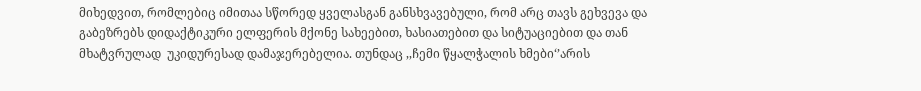მიხედვით, რომლებიც იმითაა სწორედ ყველასგან განსხვავებული, რომ არც თავს გეხვევა და გაბეზრებს დიდაქტიკური ელფერის მქონე სახეებით, ხასიათებით და სიტუაციებით და თან მხატვრულად  უკიდურესად დამაჯერებელია. თუნდაც ,,ჩემი წყალჭალის ხმები‘’არის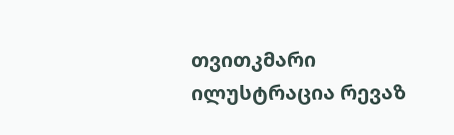თვითკმარი ილუსტრაცია რევაზ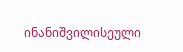ინანიშვილისეული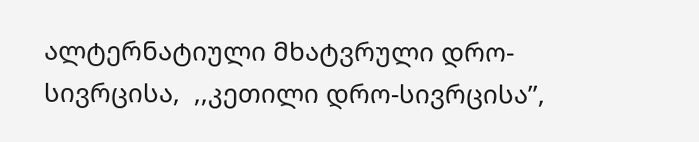ალტერნატიული მხატვრული დრო-სივრცისა,  ,,კეთილი დრო-სივრცისა’’,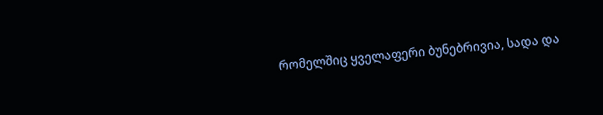რომელშიც ყველაფერი ბუნებრივია, სადა და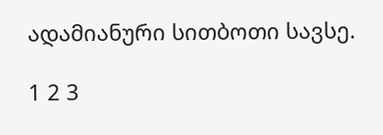ადამიანური სითბოთი სავსე.

1 2 3